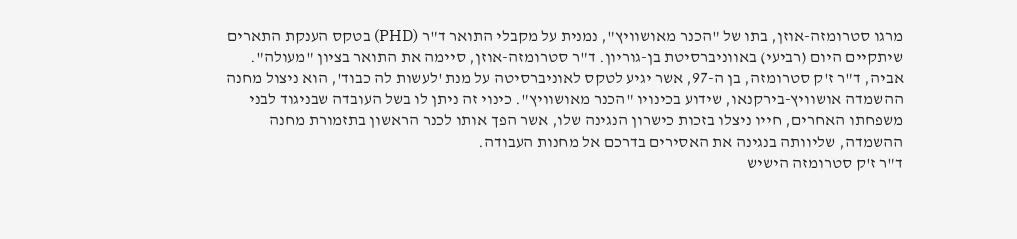מרגו סטרומזה-אוזן, בתו של "הכנר מאושוויץ", נמנית על מקבלי התואר ד"ר (PHD) בטקס הענקת התארים שיתקיים היום (רביעי) באווניברסיטת בן-גוריון. ד"ר סטרומזה-אוזן, סיימה את התואר בציון "מעולה".
אביה, ד"ר ז'ק סטרומזה, בן ה-97, אשר יגיע לטקס לאוניברסיטה על מנת 'לעשות לה כבוד', הוא ניצול מחנה ההשמדה אושוויץ-בירקנאו, שידוע בכינויו "הכנר מאושוויץ". כינוי זה ניתן לו בשל העובדה שבניגוד לבני משפחתו האחרים, חייו ניצלו בזכות כישרון הנגינה שלו, אשר הפך אותו לכנר הראשון בתזמורת מחנה ההשמדה, שליוותה בנגינה את האסירים בדרכם אל מחנות העבודה.
ד"ר ז'ק סטרומזה הישיש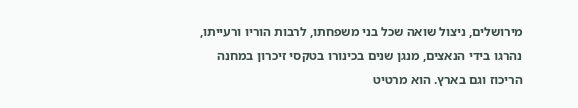מירושלים, ניצול שואה שכל בני משפחתו, לרבות הוריו ורעייתו, נהרגו בידי הנאצים, מנגן שנים בכינורו בטקסי זיכרון במחנה הריכוז וגם בארץ. הוא מרטיט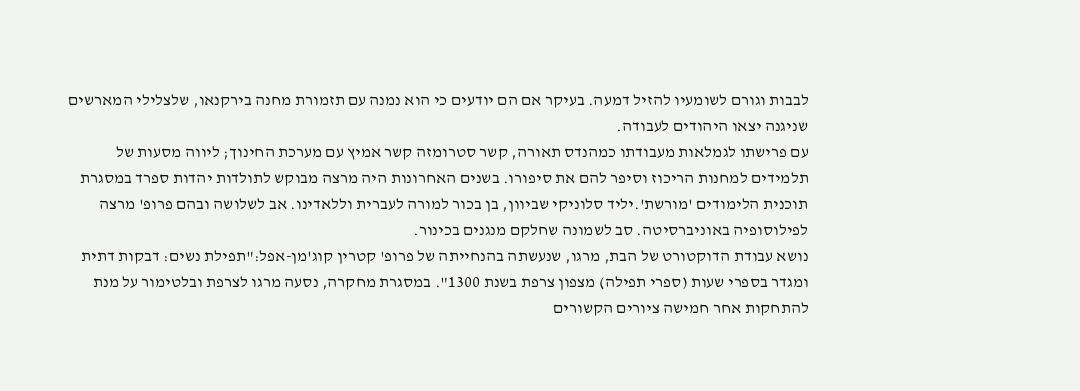לבבות וגורם לשומעיו להזיל דמעה. בעיקר אם הם יודעים כי הוא נמנה עם תזמורת מחנה בירקנאו, שלצלילי המארשים שניגנה יצאו היהודים לעבודה.
עם פרישתו לגמלאות מעבודתו כמהנדס תאורה, קשר סטרומזה קשר אמיץ עם מערכת החינוך; ליווה מסעות של תלמידים למחנות הריכוז וסיפר להם את סיפורו. בשנים האחרונות היה מרצה מבוקש לתולדות יהדות ספרד במסגרת תוכנית הלימודים 'מורשת'.יליד סלוניקי שביוון, בן בכור למורה לעברית וללאדינו. אב לשלושה ובהם פרופ' מרצה לפילוסופיה באוניברסיטה. סב לשמונה שחלקם מנגנים בכינור.
נושא עבודת הדוקטורט של הבת, מרגו, שנעשתה בהנחייתה של פרופ' קטרין קוג'מן-אפל:"תפילת נשים: דבקות דתית ומגדר בספרי שעות (ספרי תפילה) מצפון צרפת בשנת 1300". במסגרת מחקרה, נסעה מרגו לצרפת ובלטימור על מנת להתחקות אחר חמישה ציורים הקשורים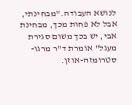לנושא העבודה."מבחינתי, אבל לא פחות מכך, מבחינת אבי, יש בכך משום סגירת מעגל" אומרת ד"ר מרגו-סטרומזה-אוזן.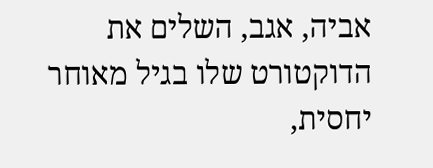אביה, אגב, השלים את הדוקטורט שלו בגיל מאוחר יחסית,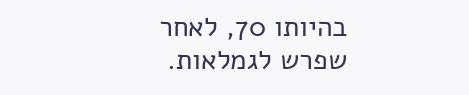בהיותו 70, לאחר שפרש לגמלאות.